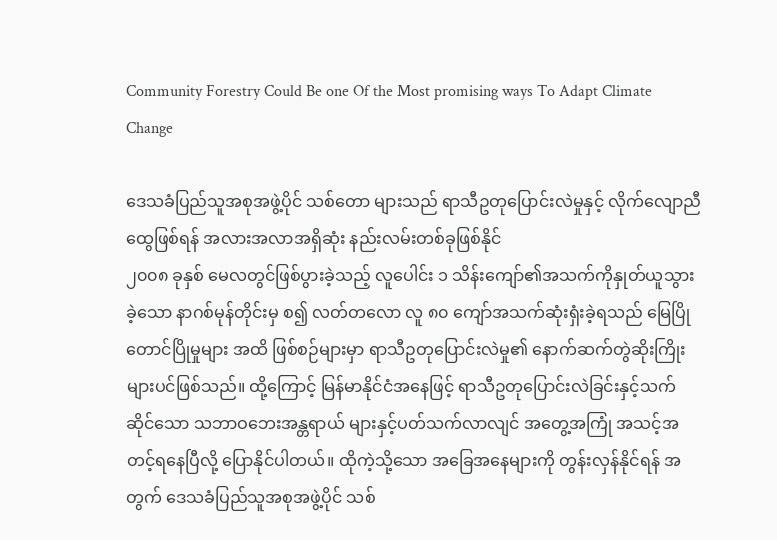Community Forestry Could Be one Of the Most promising ways To Adapt Climate Change

ဒေသခံပြည်သူအစုအဖွဲ့ပိုင် သစ်တော များသည် ရာသီဥတုပြောင်းလဲမှုနှင့် လိုက်လျောညီထွေဖြစ်ရန် အလားအလာအရှိဆုံး နည်းလမ်းတစ်ခုဖြစ်နိုင်
၂၀၀၈ ခုနှစ် မေလတွင်ဖြစ်ပွားခဲ့သည့် လူပေါင်း ၁ သိန်းကျော်၏အသက်ကိုနှုတ်ယူသွားခဲ့သော နာဂစ်မုန်တိုင်းမှ စ၍ လတ်တလော လူ ၈၀ ကျော်အသက်ဆုံးရှံးခဲ့ရသည် မြေပြိုတောင်ပြိုမှုများ အထိ ဖြစ်စဉ်များမှာ ရာသီဥတုပြောင်းလဲမှု၏ နောက်ဆက်တွဲဆိုးကြိုးများပင်ဖြစ်သည်။ ထို့ကြောင့် မြန်မာနိုင်ငံအနေဖြင့် ရာသီဥတုပြောင်းလဲခြင်းနှင့်သက်ဆိုင်သော သဘာဝဘေးအန္တရာယ် များနှင့်ပတ်သက်လာလျင် အတွေ့အကြုံ အသင့်အတင့်ရနေပြီလို့ ပြောနိုင်ပါတယ်။ ထိုကဲ့သို့သော အခြေအနေများကို တွန်းလှန်နိုင်ရန် အတွက် ဒေသခံပြည်သူအစုအဖွဲ့ပိုင် သစ်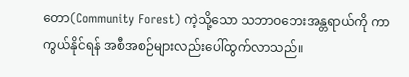တော(Community Forest) ကဲ့သို့သော သဘာဝဘေးအန္တရာယ်ကို ကာကွယ်နိုင်ရန် အစီအစဉ်များလည်းပေါ်ထွက်လာသည်။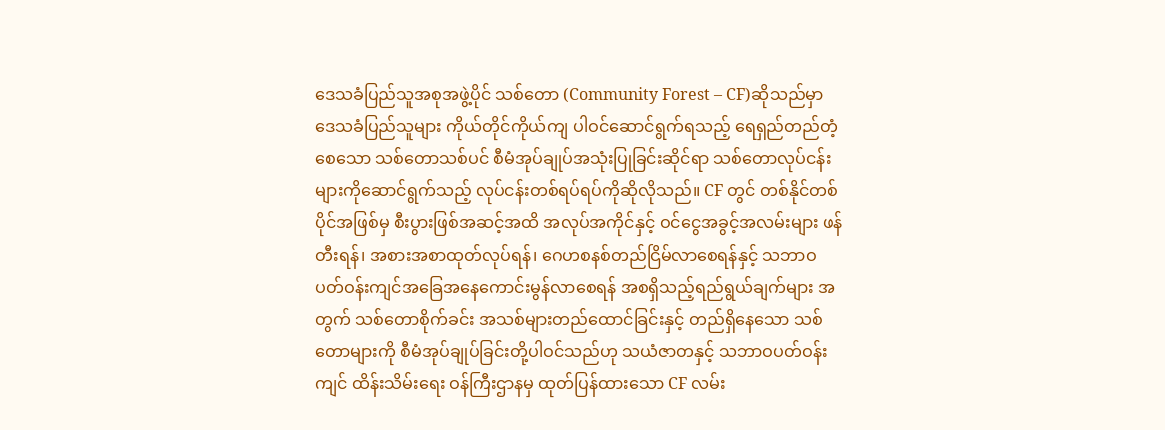ဒေသခံပြည်သူအစုအဖွဲ့ပိုင် သစ်တော (Community Forest – CF)ဆိုသည်မှာ ဒေသခံပြည်သူများ ကိုယ်တိုင်ကိုယ်ကျ ပါဝင်ဆောင်ရွက်ရသည့် ရေရှည်တည်တံ့စေသော သစ်တောသစ်ပင် စီမံအုပ်ချုပ်အသုံးပြုခြင်းဆိုင်ရာ သစ်တောလုပ်ငန်းများကိုဆောင်ရွက်သည့် လုပ်ငန်းတစ်ရပ်ရပ်ကိုဆိုလိုသည်။ CF တွင် တစ်နိုင်တစ်ပိုင်အဖြစ်မှ စီးပွားဖြစ်အဆင့်အထိ အလုပ်အကိုင်နှင့် ဝင်ငွေအခွင့်အလမ်းများ ဖန်တီးရန်၊ အစားအစာထုတ်လုပ်ရန်၊ ဂေဟစနစ်တည်ငြိမ်လာစေရန်နှင့် သဘာဝပတ်ဝန်းကျင်အခြေအနေကောင်းမွန်လာစေရန် အစရှိသည့်ရည်ရွယ်ချက်များ အတွက် သစ်တောစိုက်ခင်း အသစ်များတည်ထောင်ခြင်းနှင့် တည်ရှိနေသော သစ်တောများကို စီမံအုပ်ချုပ်ခြင်းတို့ပါဝင်သည်ဟု သယံဇာတနှင့် သဘာဝပတ်ဝန်းကျင် ထိန်းသိမ်းရေး ဝန်ကြီးဌာနမှ ထုတ်ပြန်ထားသော CF လမ်း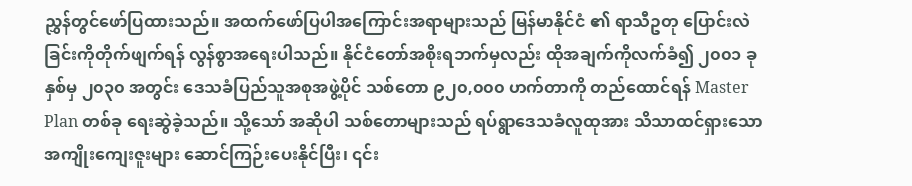ညွှန်တွင်ဖော်ပြထားသည်။ အထက်ဖော်ပြပါအကြောင်းအရာများသည် မြန်မာနိုင်ငံ ၏ ရာသီဥတု ပြောင်းလဲခြင်းကိုတိုက်ဖျက်ရန် လွန်စွာအရေးပါသည်။ နိုင်ငံတော်အစိုးရဘက်မှလည်း ထိုအချက်ကိုလက်ခံ၍ ၂၀၀၁ ခုနှစ်မှ ၂၀၃၀ အတွင်း ဒေသခံပြည်သူအစုအဖွဲ့ပိုင် သစ်တော ၉၂၀,၀၀၀ ဟက်တာကို တည်ထောင်ရန် Master Plan တစ်ခု ရေးဆွဲခဲ့သည်။ သို့သော် အဆိုပါ သစ်တောများသည် ရပ်ရွာဒေသခံလူထုအား သိသာထင်ရှားသော အကျိုးကျေးဇူးများ ဆောင်ကြဉ်းပေးနိုင်ပြီး၊ ၎င်း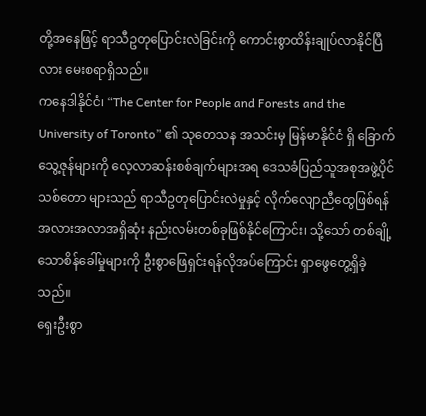တို့အနေဖြင့် ရာသီဥတုပြောင်းလဲခြင်းကို ကောင်းစွာထိန်းချုပ်လာနိုင်ပြီလား မေးစရာရှိသည်။
ကနေဒါနိုင်ငံ၊ “The Center for People and Forests and the University of Toronto” ၏ သုတေသန အသင်းမှ မြန်မာနိုင်ငံ ရှိ ခြောက်သွေ့ဇုန်များကို လေ့လာဆန်းစစ်ချက်များအရ ဒေသခံပြည်သူအစုအဖွဲ့ပိုင် သစ်တော များသည် ရာသီဥတုပြောင်းလဲမှုနှင့် လိုက်လျောညီထွေဖြစ်ရန် အလားအလာအရှိဆုံး နည်းလမ်းတစ်ခုဖြစ်နိုင်ကြောင်း၊ သို့သော် တစ်ချို့သောစိန်ခေါ်မှုများကို ဦးစွာဖြေရှင်းရန်လိုအပ်ကြောင်း ရှာဖွေတွေ့ရှိခဲ့သည်။
ရှေးဦးစွာ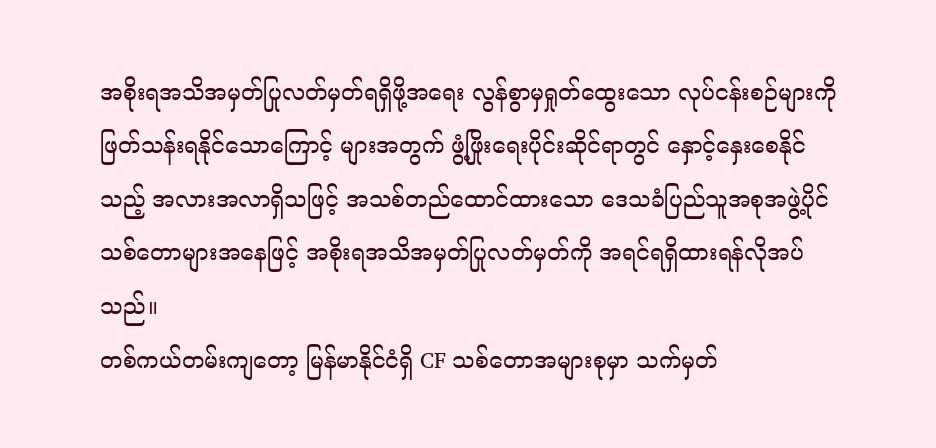အစိုးရအသိအမှတ်ပြုလတ်မှတ်ရရှိဖို့အရေး လွန်စွာမှရှုတ်ထွေးသော လုပ်ငန်းစဉ်များကိုဖြတ်သန်းရနိုင်သောကြောင့် များအတွက် ဖွံ့ဖြိုးရေးပိုင်းဆိုင်ရာတွင် နှောင့်နှေးစေနိုင်သည့် အလားအလာရှိသဖြင့် အသစ်တည်ထောင်ထားသော ဒေသခံပြည်သူအစုအဖွဲ့ပိုင် သစ်တောများအနေဖြင့် အစိုးရအသိအမှတ်ပြုလတ်မှတ်ကို အရင်ရရှိထားရန်လိုအပ်သည်။
တစ်ကယ်တမ်းကျတော့ မြန်မာနိုင်ငံရှိ CF သစ်တောအများစုမှာ သက်မှတ်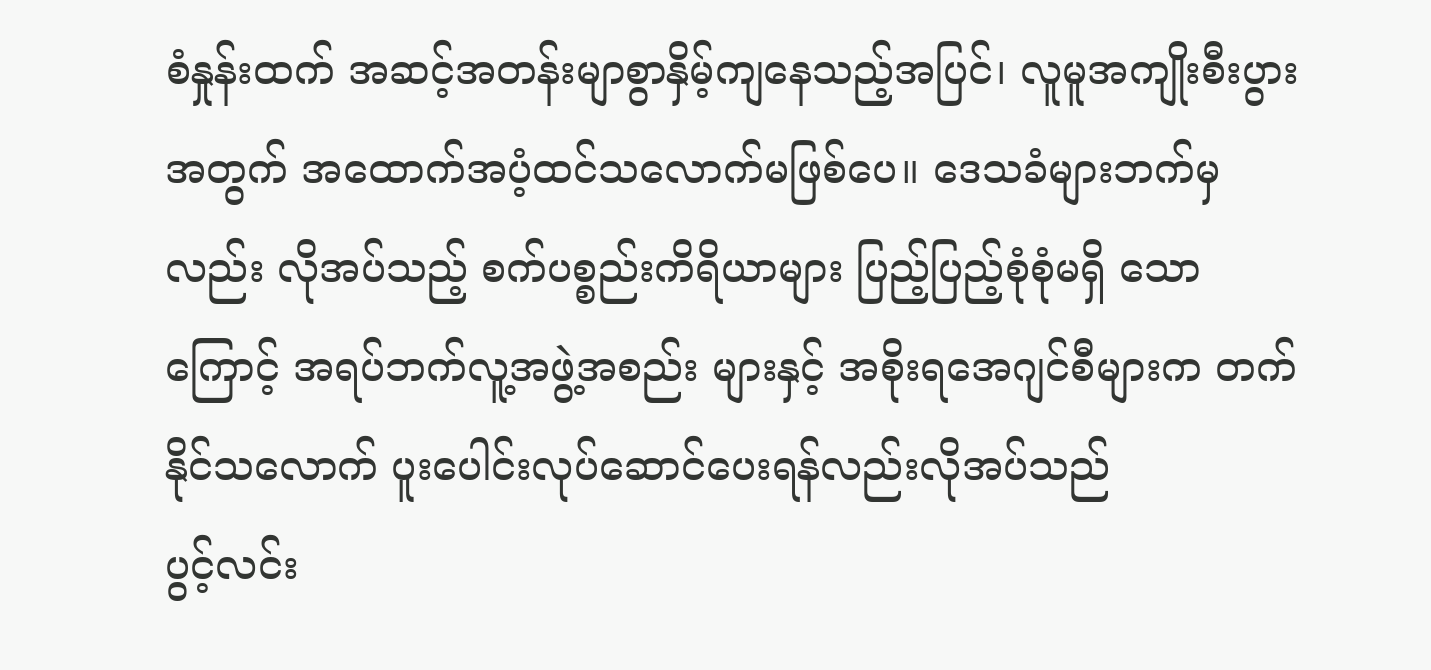စံနှုန်းထက် အဆင့်အတန်းမျာစွာနှိမ့်ကျနေသည့်အပြင်၊ လူမူအကျိုးစီးပွားအတွက် အထောက်အပံ့ထင်သလောက်မဖြစ်ပေ။ ဒေသခံများဘက်မှလည်း လိုအပ်သည့် စက်ပစ္စည်းကိရိယာများ ပြည့်ပြည့်စုံစုံမရှိ သောကြောင့် အရပ်ဘက်လူ့အဖွဲ့အစည်း များနှင့် အစိုးရအေဂျင်စီများက တက်နိုင်သလောက် ပူးပေါင်းလုပ်ဆောင်ပေးရန်လည်းလိုအပ်သည်
ပွင့်လင်း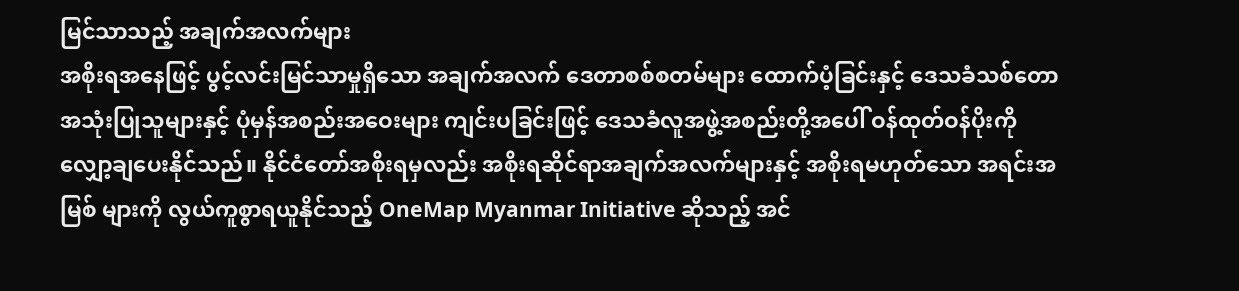မြင်သာသည့် အချက်အလက်များ
အစိုးရအနေဖြင့် ပွင့်လင်းမြင်သာမှုရှိသော အချက်အလက် ဒေတာစစ်စတမ်များ ထောက်ပံ့ခြင်းနှင့် ဒေသခံသစ်တောအသုံးပြုသူများနှင့် ပုံမှန်အစည်းအဝေးများ ကျင်းပခြင်းဖြင့် ဒေသခံလူအဖွဲ့အစည်းတို့အပေါ် ဝန်ထုတ်ဝန်ပိုးကို လျှော့ချပေးနိုင်သည်။ နိုင်ငံတော်အစိုးရမှလည်း အစိုးရဆိုင်ရာအချက်အလက်များနှင့် အစိုးရမဟုတ်သော အရင်းအမြစ် များကို လွယ်ကူစွာရယူနိုင်သည့် OneMap Myanmar Initiative ဆိုသည့် အင်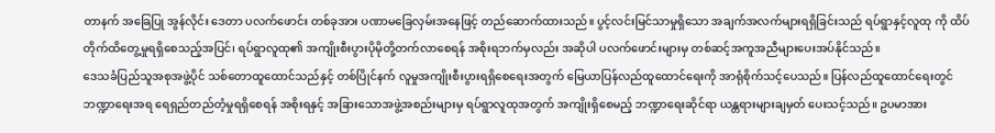တာနက် အခြေပြု အွန်လိုင်း ဒေတာ ပလက်ဖောင်း တစ်ခုအား ပဏာမခြေလှမ်းအနေဖြင့် တည်ဆောက်ထားသည်။ ပွင့်လင်းမြင်သာမှုရှိသော အချက်အလက်များရရှိခြင်းသည် ရပ်ရွာနှင့်လူထု ကို ထိပ်တိုက်ထိတွေ့မှုရရှိစေသည့်အပြင်၊ ရပ်ရွာလူထု၏ အကျိုးစီးပွားပိုမိုတို့တက်လာစေရန် အစိုးရဘက်မှလည်း အဆိုပါ ပလက်ဖောင်းများမှ တစ်ဆင့်အကူအညီများပေးအပ်နိုင်သည်။
ဒေသခံပြည်သူအစုအဖွဲ့ပိုင် သစ်တောထူထောင်သည်နှင့် တစ်ပြိုင်နက် လူမှုအကျိုးစီးပွားရရှိစေရေးအတွက် မြေယာပြန်လည်ထူထောင်ရေးကို အာရုံစိုက်သင့်ပေသည်။ ပြန်လည်ထူထောင်ရေးတွင် ဘဏ္ဍာရေးအရ ရေရှည်တည်တံ့မှုရရှိစေရန် အစိုးရနှင့် အခြားသောအဖွဲ့အစည်းများမှ ရပ်ရွာလူထုအတွက် အကျိုးရှိစေမည့် ဘဏ္ဍာရေးဆိုင်ရာ ယန္တရားများချမှတ် ပေးသင့်သည်။ ဥပမာအား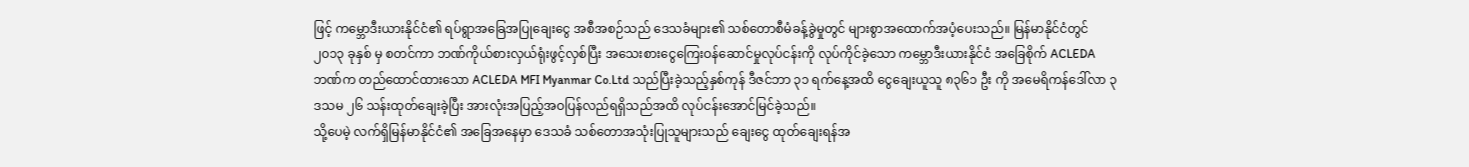ဖြင့် ကမ္ဘောဒီးယားနိုင်ငံ၏ ရပ်ရွာအခြေအပြုချေးငွေ အစီအစဉ်သည် ဒေသခံများ၏ သစ်တောစီမံခန့်ခွဲမှုတွင် များစွာအထောက်အပံ့ပေးသည်။ မြန်မာနိုင်ငံတွင် ၂၀၁၃ ခုနှစ် မှ စတင်ကာ ဘဏ်ကိုယ်စားလှယ်ရုံးဖွင့်လှစ်ပြီး အသေးစားငွေကြေးဝန်ဆောင်မှုလုပ်ငန်းကို လုပ်ကိုင်ခဲ့သော ကမ္ဘောဒီးယားနိုင်ငံ အခြေစိုက် ACLEDA ဘဏ်က တည်ထောင်ထားသော ACLEDA MFI Myanmar Co.Ltd သည်ပြီးခဲ့သည့်နှစ်ကုန် ဒီဇင်ဘာ ၃၁ ရက်နေ့အထိ ငွေချေးယူသူ ၈၃၆၁ ဦး ကို အမေရိကန်ဒေါ်လာ ၃ ဒသမ ၂၆ သန်းထုတ်ချေးခဲ့ပြီး အားလုံးအပြည့်အဝပြန်လည်ရရှိသည်အထိ လုပ်ငန်းအောင်မြင်ခဲ့သည်။
သို့ပေမဲ့ လက်ရှိမြန်မာနိုင်ငံ၏ အခြေအနေမှာ ဒေသခံ သစ်တောအသုံးပြုသူများသည် ချေးငွေ ထုတ်ချေးရန်အ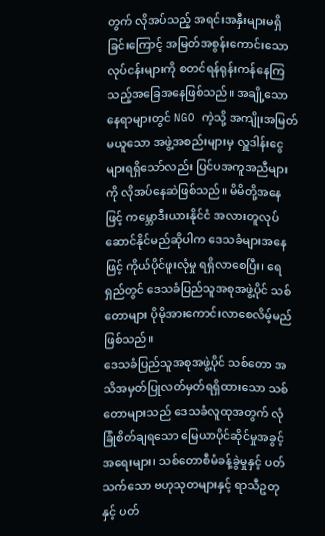တွက် လိုအပ်သည့် အရင်းအနှီးများမရှိခြင်းကြောင့် အမြတ်အစွန်းကောင်းသောလုပ်ငန်းများကို စတင်ရန်ရုန်းကန်နေကြသည့်အခြေအနေဖြစ်သည်။ အချို့သောနေရာများတွင် NGO ကဲ့သို့ အကျိုးအမြတ်မယူသော အဖွဲ့အစည်းများမှ လှူဒါန်းငွေများရရှိသော်လည်း ပြင်ပအကူအညီများကို လိုအပ်နေဆဲဖြစ်သည်။ မိမိတို့အနေဖြင့် ကမ္ဘောဒီးယားနိုင်ငံ အလားတူလုပ်ဆောင်နိုင်မည်ဆိုပါက ဒေသခံများအနေဖြင့် ကိုယ်ပိုင်ဖူးလုံမှု ရရှိလာစေပြီး၊ ရေရှည်တွင် ဒေသခံပြည်သူအစုအဖွဲ့ပိုင် သစ်တောများ ပိုမိုအားကောင်းလာစေလိမ့်မည်ဖြစ်သည်။
ဒေသခံပြည်သူအစုအဖွဲ့ပိုင် သစ်တော အသိအမှတ်ပြုလတ်မှတ်ရရှိထားသော သစ်တောများသည် ဒေသခံလူထုအတွက် လုံခြုံစိတ်ချရသော မြေယာပိုင်ဆိုင်မှုအခွင့်အရေးများ၊ သစ်တောစီမံခန့်ခွဲမှုနှင့် ပတ်သက်သော ဗဟုသုတများနှင့် ရာသီဥတု နှင့် ပတ်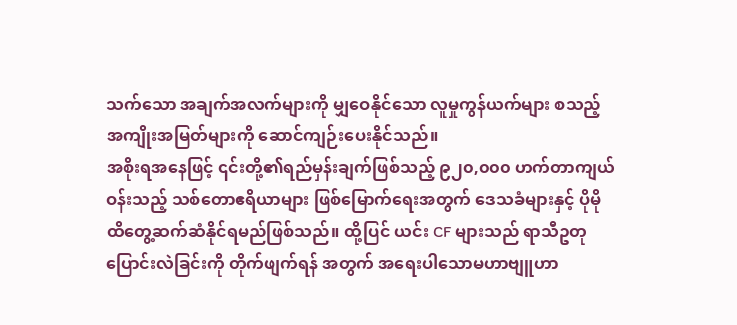သက်သော အချက်အလက်များကို မျှဝေနိုင်သော လူမှုကွန်ယက်များ စသည့် အကျိုးအမြတ်များကို ဆောင်ကျဉ်းပေးနိုင်သည်။
အစိုးရအနေဖြင့် ၎င်းတို့၏ရည်မှန်းချက်ဖြစ်သည့် ၉၂၀,၀၀၀ ဟက်တာကျယ်ဝန်းသည့် သစ်တောဧရိယာများ ဖြစ်မြောက်ရေးအတွက် ဒေသခံများနှင့် ပိုမိုထိတွေ့ဆက်ဆံနိုင်ရမည်ဖြစ်သည်။ ထို့ပြင် ယင်း CF များသည် ရာသီဥတုပြောင်းလဲခြင်းကို တိုက်ဖျက်ရန် အတွက် အရေးပါသောမဟာဗျူဟာ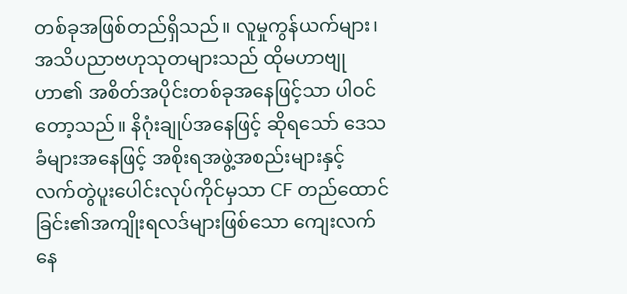တစ်ခုအဖြစ်တည်ရှိသည်။ လူမှုကွန်ယက်များ၊ အသိပညာဗဟုသုတများသည် ထိုမဟာဗျုဟာ၏ အစိတ်အပိုင်းတစ်ခုအနေဖြင့်သာ ပါဝင်တော့သည်။ နိဂုံးချုပ်အနေဖြင့် ဆိုရသော် ဒေသခံများအနေဖြင့် အစိုးရအဖွဲ့အစည်းများနှင့် လက်တွဲပူးပေါင်းလုပ်ကိုင်မှသာ CF တည်ထောင်ခြင်း၏အကျိုးရလဒ်များဖြစ်သော ကျေးလက်နေ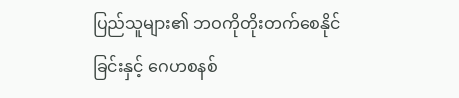ပြည်သူများ၏ ဘဝကိုတိုးတက်စေနိုင်ခြင်းနှင့် ဂေဟစနစ်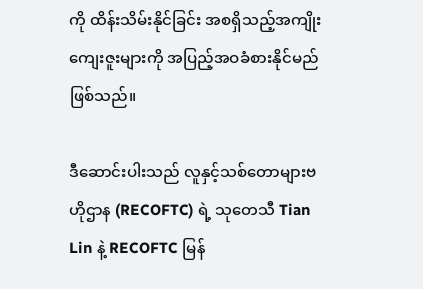ကို ထိန်းသိမ်းနိုင်ခြင်း အစရှိသည့်အကျိုးကျေးဇူးများကို အပြည့်အဝခံစားနိုင်မည်ဖြစ်သည်။

ဒီဆောင်းပါးသည် လူနှင့်သစ်တောများဗဟိုဌာန (RECOFTC) ရဲ့ သုတေသီ Tian Lin နဲ့ RECOFTC မြန်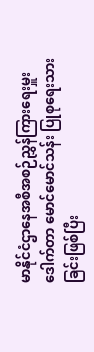မာနိုင်ငံဌာနေအစီအစဉ်ညွှန်ကြားရေးမှူး ဒေါက်တာ မောင်မောင်သန်း ပြုစုရေးသားခြင်းဖြစ်ပြီး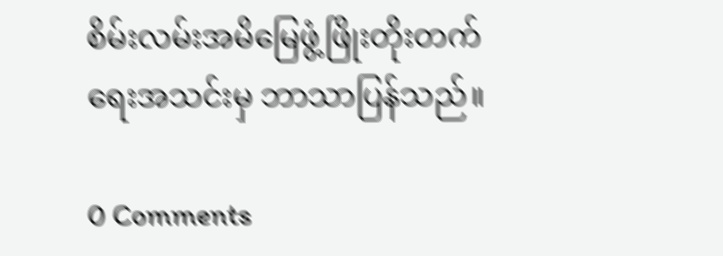စိမ်းလမ်းအမိမြေဖွံ့ဖြိုးတိုးတက်ရေးအသင်းမှ ဘာသာပြန်သည်။

0 Comments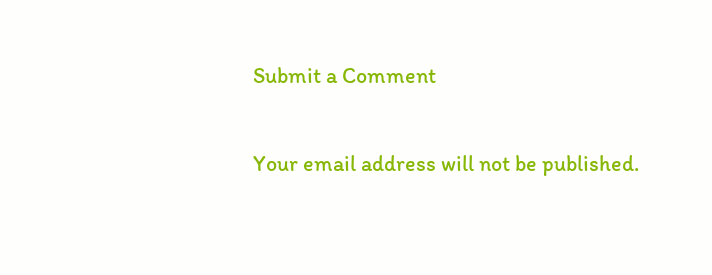Submit a Comment

Your email address will not be published.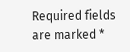Required fields are marked *